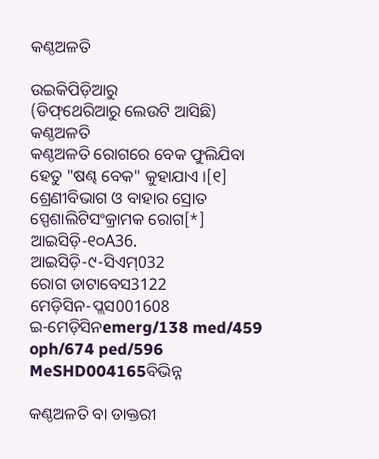କଣ୍ଠଅଳତି

ଉଇକିପିଡ଼ିଆ‌ରୁ
(ଡିଫ୍‌ଥେରିଆରୁ ଲେଉଟି ଆସିଛି)
କଣ୍ଠଅଳତି
କଣ୍ଠଅଳତି ରୋଗରେ ବେକ ଫୁଲିଯିବା ହେତୁ "ଷଣ୍ଢ ବେକ" କୁହାଯାଏ ।[୧]
ଶ୍ରେଣୀବିଭାଗ ଓ ବାହାର ସ୍ରୋତ
ସ୍ପେଶାଲିଟିସଂକ୍ରାମକ ରୋଗ[*]
ଆଇସିଡ଼ି-୧୦A36.
ଆଇସିଡ଼ି-୯-ସିଏମ୍032
ରୋଗ ଡାଟାବେସ3122
ମେଡ଼ିସିନ-ପ୍ଲସ001608
ଇ-ମେଡ଼ିସିନemerg/138 med/459 oph/674 ped/596
MeSHD004165ବିଭିନ୍ନ

କଣ୍ଠଅଳତି ବା ଡାକ୍ତରୀ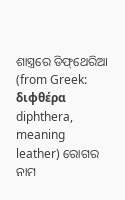ଶାସ୍ତ୍ରରେ ଡିଫ୍‌ଥେରିଆ (from Greek: διφθέρα diphthera, meaning leather) ରୋଗର ନାମ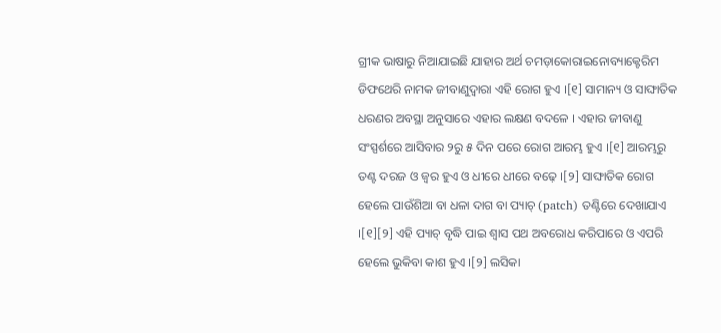ଗ୍ରୀକ ଭାଷାରୁ ନିଆଯାଇଛି ଯାହାର ଅର୍ଥ ଚମଡ଼ାକୋରାଇନୋବ୍ୟାକ୍ଟେରିମ ଡିଫଥେରି ନାମକ ଜୀବାଣୁଦ୍ୱାରା ଏହି ରୋଗ ହୁଏ ।[୧] ସାମାନ୍ୟ ଓ ସାଙ୍ଘାତିକ ଧରଣର ଅବସ୍ଥା ଅନୁସାରେ ଏହାର ଲକ୍ଷଣ ବଦଳେ । ଏହାର ଜୀବାଣୁ ସଂସ୍ପର୍ଶରେ ଆସିବାର ୨ରୁ ୫ ଦିନ ପରେ ରୋଗ ଆରମ୍ଭ ହୁଏ ।[୧] ଆରମ୍ଭରୁ ତଣ୍ଟ ଦରଜ ଓ ଜ୍ୱର ହୁଏ ଓ ଧୀରେ ଧୀରେ ବଢ଼େ ।[୨] ସାଙ୍ଘାତିକ ରୋଗ ହେଲେ ପାଉଁଶିଆ ବା ଧଳା ଦାଗ ବା ପ୍ୟାଚ୍ (patch) ତଣ୍ଟିରେ ଦେଖାଯାଏ ।[୧][୨] ଏହି ପ୍ୟାଚ୍ ବୃଦ୍ଧି ପାଇ ଶ୍ୱାସ ପଥ ଅବରୋଧ କରିପାରେ ଓ ଏପରି ହେଲେ ଭୁକିବା କାଶ ହୁଏ ।[୨] ଲସିକା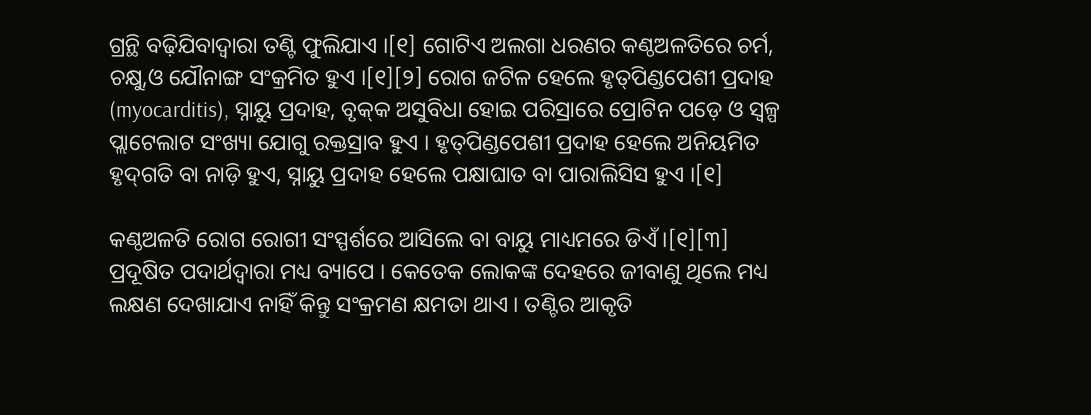ଗ୍ରନ୍ଥି ବଢ଼ିଯିବାଦ୍ୱାରା ତଣ୍ଟି ଫୁଲିଯାଏ ।[୧] ଗୋଟିଏ ଅଲଗା ଧରଣର କଣ୍ଠଅଳତିରେ ଚର୍ମ, ଚକ୍ଷୁ,ଓ ଯୌନାଙ୍ଗ ସଂକ୍ରମିତ ହୁଏ ।[୧][୨] ରୋଗ ଜଟିଳ ହେଲେ ହୃତ୍‌ପିଣ୍ଡପେଶୀ ପ୍ରଦାହ (myocarditis), ସ୍ନାୟୁ ପ୍ରଦାହ, ବୃକ୍‌କ ଅସୁବିଧା ହୋଇ ପରିସ୍ରାରେ ପ୍ରୋଟିନ ପଡ଼େ ଓ ସ୍ୱଳ୍ପ ପ୍ଲାଟେଲାଟ ସଂଖ୍ୟା ଯୋଗୁ ରକ୍ତସ୍ରାବ ହୁଏ । ହୃତ୍‌ପିଣ୍ଡପେଶୀ ପ୍ରଦାହ ହେଲେ ଅନିୟମିତ ହୃଦ୍‌ଗତି ବା ନାଡ଼ି ହୁଏ, ସ୍ନାୟୁ ପ୍ରଦାହ ହେଲେ ପକ୍ଷାଘାତ ବା ପାରାଲିସିସ ହୁଏ ।[୧]

କଣ୍ଠଅଳତି ରୋଗ ରୋଗୀ ସଂସ୍ପର୍ଶରେ ଆସିଲେ ବା ବାୟୁ ମାଧ୍ୟମରେ ଡିଏଁ ।[୧][୩] ପ୍ରଦୂଷିତ ପଦାର୍ଥଦ୍ୱାରା ମଧ୍ୟ ବ୍ୟାପେ । କେତେକ ଲୋକଙ୍କ ଦେହରେ ଜୀବାଣୁ ଥିଲେ ମଧ୍ୟ ଲକ୍ଷଣ ଦେଖାଯାଏ ନାହିଁ କିନ୍ତୁ ସଂକ୍ରମଣ କ୍ଷମତା ଥାଏ । ତଣ୍ଟିର ଆକୃତି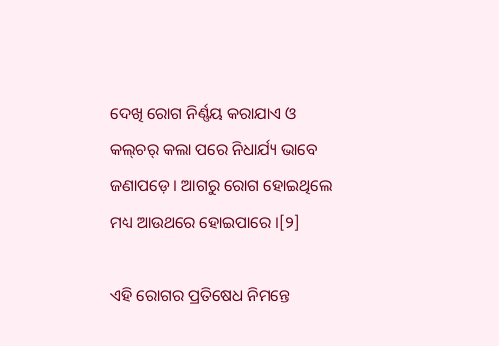ଦେଖି ରୋଗ ନିର୍ଣ୍ଣୟ କରାଯାଏ ଓ କଲ୍‌ଚର୍ କଲା ପରେ ନିଧାର୍ଯ୍ୟ ଭାବେ ଜଣାପଡ଼େ । ଆଗରୁ ରୋଗ ହୋଇଥିଲେ ମଧ୍ୟ ଆଉଥରେ ହୋଇପାରେ ।[୨]

ଏହି ରୋଗର ପ୍ରତିଷେଧ ନିମନ୍ତେ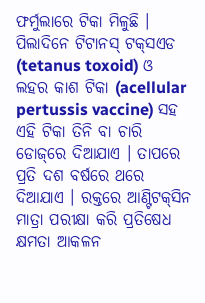ଫର୍ମୁଲାରେ ଟିକା ମିଳୁଛି । ପିଲାଦିନେ ଟିଟାନସ୍ ଟକ୍‌ସଏଡ (tetanus toxoid) ଓ ଲହର କାଶ ଟିକା (acellular pertussis vaccine) ସ‌ହ ଏହି ଟିକା ତିନି ବା ଚାରି ଡୋଜ୍‌ରେ ଦିଆଯାଏ । ତାପରେ ପ୍ରତି ଦଶ ବର୍ଷରେ ଥରେ ଦିଆଯାଏ । ରକ୍ତରେ ଆଣ୍ଟିଟକ୍‌ସିନ ମାତ୍ରା ପରୀକ୍ଷା କରି ପ୍ରତିଷେଧ କ୍ଷମତା ଆକଳନ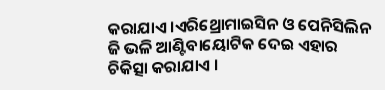କରାଯାଏ ।ଏରିଥ୍ରୋମାଇସିନ ଓ ପେନିସିଲିନ ଜି ଭଳି ଆଣ୍ଟିବାୟୋଟିକ ଦେଇ ଏହାର ଚିକିତ୍ସା କରାଯାଏ ।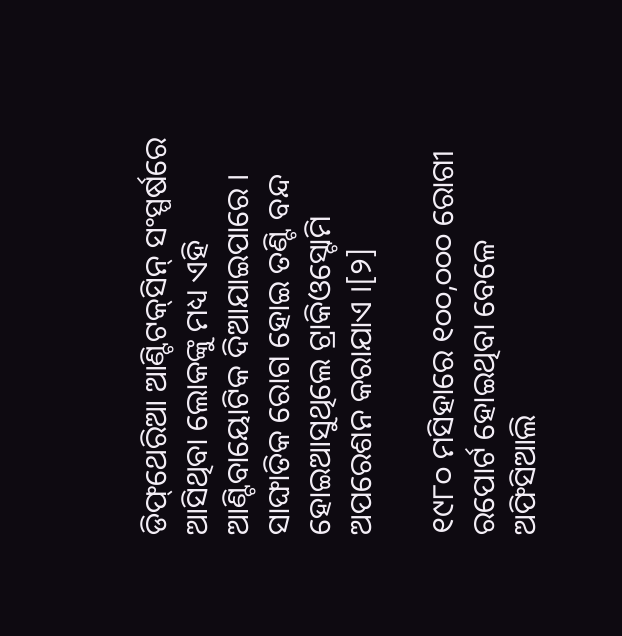ଡିଫ୍‌ଥେରିଆ ଆଣ୍ଟିଟକ୍‌ସିନ୍ ସଂସ୍ପର୍ଷରେ ଆସିଥିବା ଲୋକଙ୍କୁ ମଧ୍ୟ ଏହି ଆଣ୍ଟିବାୟୋଟିକ ଦିଆଯାଇପାରେ । ସାଙ୍ଘାତିକ ରୋଗ ହୋଇ ତଣ୍ଟି ବନ୍ଦ ହୋଇଆସୁଥିଲେ ଟ୍ରାକିଓସ୍ଟୋମି ଅପରେଶନ କରାଯାଏ ।[୨]

୧୯୮୦ ମସିହାରେ ୧୦୦,୦୦୦ ରୋଗୀ ରପୋର୍ଟ ହୋଇଥିବା ବେଳେ ଅଫିସିଆଲି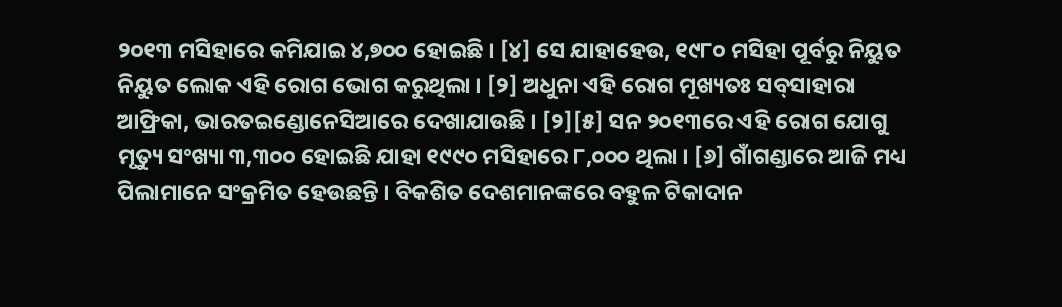୨୦୧୩ ମସିହାରେ କମିଯାଇ ୪,୭୦୦ ହୋଇଛି । [୪] ସେ ଯାହାହେଉ, ୧୯୮୦ ମସିହା ପୂର୍ବରୁ ନିୟୁତ ନିୟୁତ ଲୋକ ଏହି ରୋଗ ଭୋଗ କରୁଥିଲା । [୨] ଅଧୁନା ଏହି ରୋଗ ମୂଖ୍ୟତଃ ସବ୍‌ସାହାରା ଆଫ୍ରିକା, ଭାରତଇଣ୍ଡୋନେସିଆରେ ଦେଖାଯାଉଛି । [୨][୫] ସନ ୨୦୧୩ରେ ଏହି ରୋଗ ଯୋଗୁ ମୃତ୍ୟୁ ସଂଖ୍ୟା ୩,୩୦୦ ହୋଇଛି ଯାହା ୧୯୯୦ ମସିହାରେ ୮,୦୦୦ ଥିଲା । [୬] ଗାଁଗଣ୍ଡାରେ ଆଜି ମଧ୍ୟ ପିଲାମାନେ ସଂକ୍ରମିତ ହେଉଛନ୍ତି । ବିକଶିତ ଦେଶମାନଙ୍କରେ ବ‌ହୁଳ ଟିକାଦାନ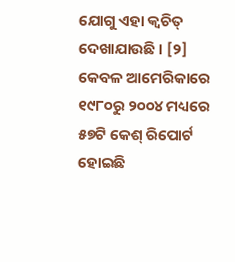ଯୋଗୁ ଏହା କ୍ୱଚିତ୍ ଦେଖାଯାଉଛି । [୨] କେବଳ ଆମେରିକାରେ ୧୯୮୦ରୁ ୨୦୦୪ ମଧ୍ୟରେ ୫୭ଟି କେଶ୍ ରିପୋର୍ଟ ହୋଇଛି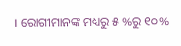। ରୋଗୀମାନଙ୍କ ମଧ୍ୟରୁ ୫ %ରୁ ୧୦%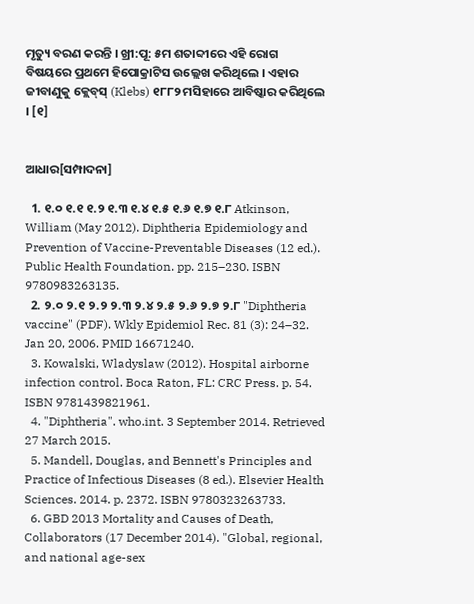ମୃତ୍ୟୁ ବରଣ କରନ୍ତି । ଖ୍ରୀ:ପୂ: ୫ମ ଶତାବ୍ଦୀରେ ଏହି ରୋଗ ବିଷୟରେ ପ୍ରଥମେ ହିପୋକ୍ରାଟିସ ଉଲ୍ଲେଖ କରିଥିଲେ । ଏହାର ଜୀବାଣୁକୁ କ୍ଲେବ୍‌ସ୍ (Klebs) ୧୮୮୨ ମସିହାରେ ଆବିଷ୍କାର କରିଥିଲେ । [୧]


ଆଧାର[ସମ୍ପାଦନା]

  1. ୧.୦ ୧.୧ ୧.୨ ୧.୩ ୧.୪ ୧.୫ ୧.୬ ୧.୭ ୧.୮ Atkinson, William (May 2012). Diphtheria Epidemiology and Prevention of Vaccine-Preventable Diseases (12 ed.). Public Health Foundation. pp. 215–230. ISBN 9780983263135.
  2. ୨.୦ ୨.୧ ୨.୨ ୨.୩ ୨.୪ ୨.୫ ୨.୬ ୨.୭ ୨.୮ "Diphtheria vaccine" (PDF). Wkly Epidemiol Rec. 81 (3): 24–32. Jan 20, 2006. PMID 16671240.
  3. Kowalski, Wladyslaw (2012). Hospital airborne infection control. Boca Raton, FL: CRC Press. p. 54. ISBN 9781439821961.
  4. "Diphtheria". who.int. 3 September 2014. Retrieved 27 March 2015.
  5. Mandell, Douglas, and Bennett's Principles and Practice of Infectious Diseases (8 ed.). Elsevier Health Sciences. 2014. p. 2372. ISBN 9780323263733.
  6. GBD 2013 Mortality and Causes of Death, Collaborators (17 December 2014). "Global, regional, and national age-sex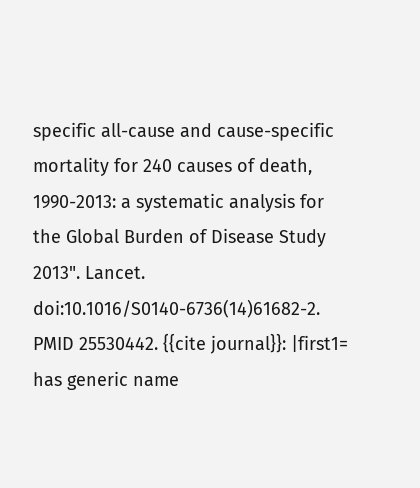specific all-cause and cause-specific mortality for 240 causes of death, 1990-2013: a systematic analysis for the Global Burden of Disease Study 2013". Lancet. doi:10.1016/S0140-6736(14)61682-2. PMID 25530442. {{cite journal}}: |first1= has generic name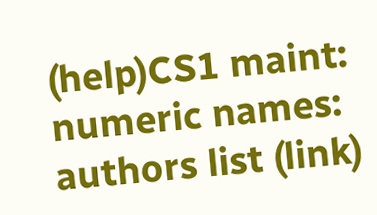(help)CS1 maint: numeric names: authors list (link)